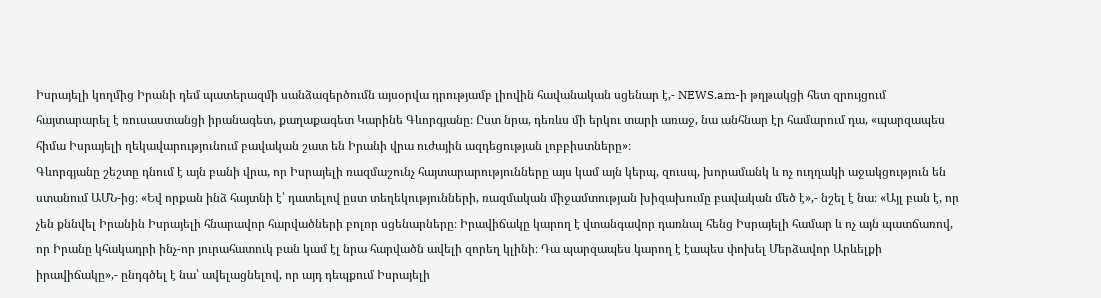Իսրայելի կողմից Իրանի դեմ պատերազմի սանձազերծումն այսօրվա դրությամբ լիովին հավանական սցենար է,- NEWS.am-ի թղթակցի հետ զրույցում հայտարարել է ռուսաստանցի իրանագետ, քաղաքագետ Կարինե Գևորգյանը։ Ըստ նրա, դեռևս մի երկու տարի առաջ, նա անհնար էր համարում դա, «պարզապես հիմա Իսրայելի ղեկավարությունում բավական շատ են Իրանի վրա ուժային ազդեցության լոբբիստները»։
Գևորգյանը շեշտը դնում է այն բանի վրա, որ Իսրայելի ռազմաշունչ հայտարարությունները այս կամ այն կերպ, զուսպ, խորամանկ և ոչ ուղղակի աջակցություն են ստանում ԱՄՆ-ից։ «Եվ որքան ինձ հայտնի է՝ դատելով ըստ տեղեկությունների, ռազմական միջամտության խիզախումը բավական մեծ է»,- նշել է նա։ «Այլ բան է, որ չեն քննվել Իրանին Իսրայելի հնարավոր հարվածների բոլոր սցենարները։ Իրավիճակը կարող է վտանգավոր դառնալ հենց Իսրայելի համար և ոչ այն պատճառով, որ Իրանը կհակադրի ինչ-որ յուրահատուկ բան կամ էլ նրա հարվածն ավելի զորեղ կլինի։ Դա պարզապես կարող է էապես փոխել Մերձավոր Արևելքի իրավիճակը»,- ընդգծել է նա՝ ավելացնելով, որ այդ դեպքում Իսրայելի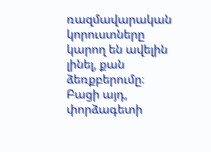ռազմավարական կորուստները կարող են ավելին լինել, քան ձեռքբերումը։ Բացի այդ, փորձագետի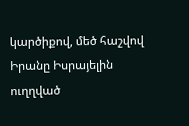կարծիքով, մեծ հաշվով Իրանը Իսրայելին ուղղված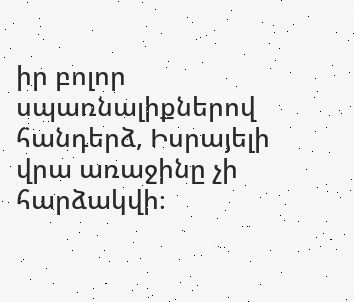իր բոլոր սպառնալիքներով հանդերձ, Իսրայելի վրա առաջինը չի հարձակվի։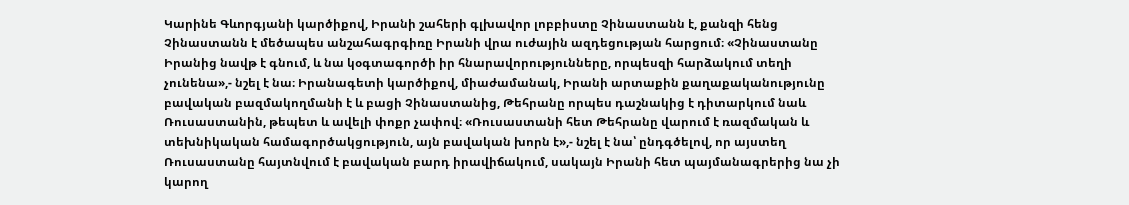Կարինե Գևորգյանի կարծիքով, Իրանի շահերի գլխավոր լոբբիստը Չինաստանն է, քանզի հենց Չինաստանն է մեծապես անշահագրգիռը Իրանի վրա ուժային ազդեցության հարցում։ «Չինաստանը Իրանից նավթ է գնում, և նա կօգտագործի իր հնարավորությունները, որպեսզի հարձակում տեղի չունենա»,- նշել է նա։ Իրանագետի կարծիքով, միաժամանակ, Իրանի արտաքին քաղաքականությունը բավական բազմակողմանի է և բացի Չինաստանից, Թեհրանը որպես դաշնակից է դիտարկում նաև Ռուսաստանին, թեպետ և ավելի փոքր չափով։ «Ռուսաստանի հետ Թեհրանը վարում է ռազմական և տեխնիկական համագործակցություն, այն բավական խորն է»,- նշել է նա՝ ընդգծելով, որ այստեղ Ռուսաստանը հայտնվում է բավական բարդ իրավիճակում, սակայն Իրանի հետ պայմանագրերից նա չի կարող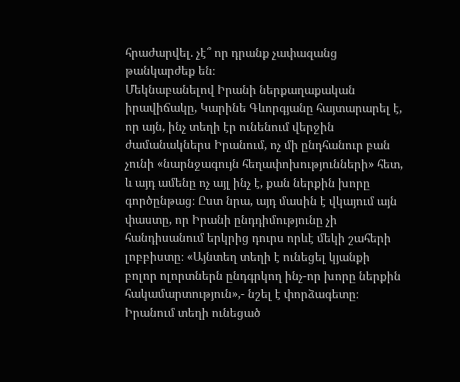հրաժարվել. չէ՞ որ դրանք չափազանց թանկարժեք են։
Մեկնաբանելով Իրանի ներքաղաքական իրավիճակը, Կարինե Գևորգյանը հայտարարել է, որ այն, ինչ տեղի էր ունենում վերջին ժամանակներս Իրանում, ոչ մի ընդհանուր բան չունի «նարնջագույն հեղափոխությունների» հետ, և այդ ամենը ոչ այլ ինչ է, քան ներքին խորը գործընթաց։ Ըստ նրա, այդ մասին է վկայում այն փաստը, որ Իրանի ընդդիմությունը չի հանդիսանում երկրից դուրս որևէ մեկի շահերի լոբբիստը։ «Այնտեղ տեղի է ունեցել կյանքի բոլոր ոլորտներն ընդգրկող ինչ-որ խորը ներքին հակամարտություն»,- նշել է փորձագետը։
Իրանում տեղի ունեցած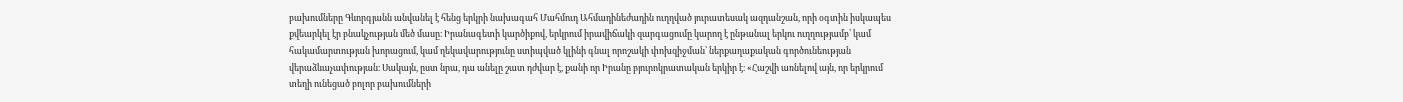բախումները Գևորգյանն անվանել է հենց երկրի նախագահ Մահմուդ Ահմադինեժադին ուղղված յուրատեսակ ազդանշան, որի օգտին իսկապես քվեարկել էր բնակչության մեծ մասը։ Իրանագետի կարծիքով, երկրում իրավիճակի զարգացումը կարող է ընթանալ երկու ուղղությամբ՝ կամ հակամարտության խորացում, կամ ղեկավարությունը ստիպված կլինի գնալ որոշակի փոխզիջման՝ ներքաղաքական գործունեության վերաձևաչափության։ Սակայն, ըստ նրա, դա անելը շատ դժվար է, քանի որ Իրանը բյուրոկրատական երկիր է։ «Հաշվի առնելով այն, որ երկրում տեղի ունեցած բոլոր բախումների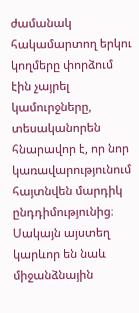ժամանակ հակամարտող երկու կողմերը փորձում էին չայրել կամուրջները, տեսականորեն հնարավոր է, որ նոր կառավարությունում հայտնվեն մարդիկ ընդդիմությունից։ Սակայն այստեղ կարևոր են նաև միջանձնային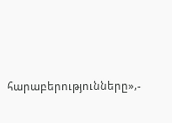հարաբերությունները»,-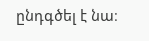ընդգծել է նա։